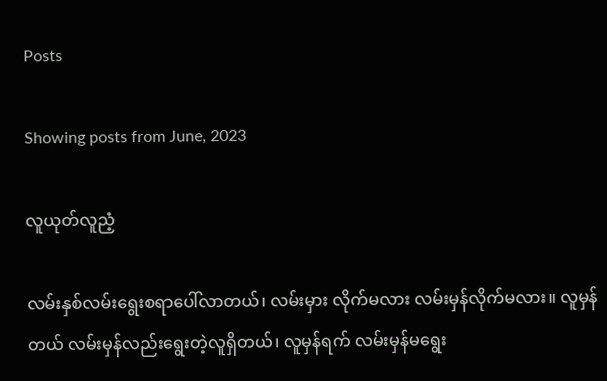Posts

Showing posts from June, 2023

လူယုတ်လူညံ့

လမ်းနှစ်လမ်းရွေးစရာပေါ်လာတယ်၊ လမ်းမှား လိုက်မလား လမ်းမှန်လိုက်မလား။ လူမှန်တယ် လမ်းမှန်လည်းရွေးတဲ့လူရှိတယ်၊ လူမှန်ရက် လမ်းမှန်မရွေး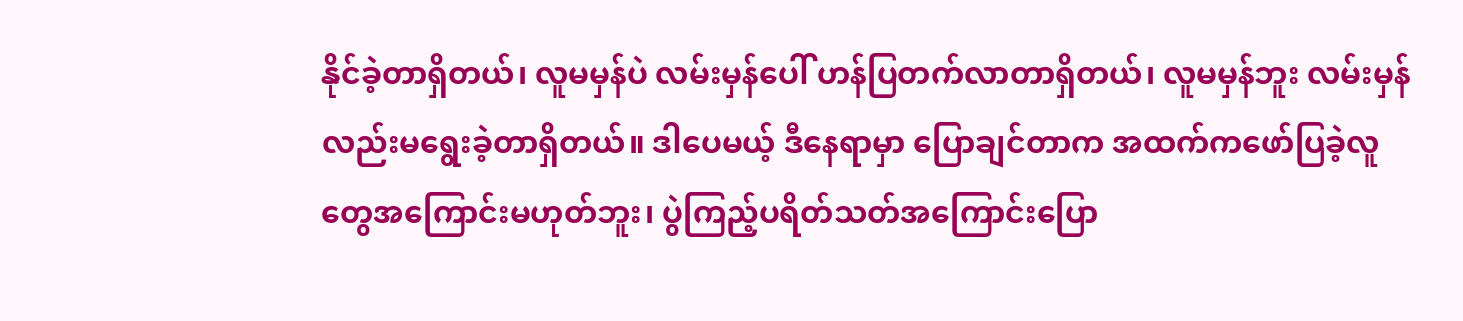နိုင်ခဲ့တာရှိတယ်၊ လူမမှန်ပဲ လမ်းမှန်ပေါ် ဟန်ပြတက်လာတာရှိတယ်၊ လူမမှန်ဘူး လမ်းမှန်လည်းမရွေးခဲ့တာရှိတယ်။ ဒါပေမယ့် ဒီနေရာမှာ ပြောချင်တာက အထက်ကဖော်ပြခဲ့လူတွေအကြောင်းမဟုတ်ဘူး၊ ပွဲကြည့်ပရိတ်သတ်အကြောင်းပြော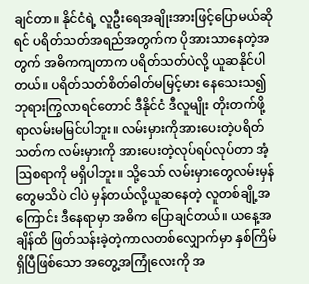ချင်တာ။ နိုင်ငံရဲ့ လူဦးရေအချိုးအားဖြင့်ပြောမယ်ဆိုရင် ပရိတ်သတ်အရည်အတွက်က ပိုအားသာနေတဲ့အတွက် အဓိကကျတာက ပရိတ်သတ်ပဲလို့ ယူဆနိုင်ပါတယ်။ ပရိတ်သတ်စိတ်ဓါတ်မမြင့်မား နေသေးသ၍ ဘုရားကြွလာရင်တောင် ဒီနိုင်ငံ ဒီလူမျိုး တိုးတက်ဖို့ရာလမ်းမမြင်ပါဘူး။ လမ်းမှားကိုအားပေးတဲ့ပရိတ်သတ်က လမ်းမှားကို အားပေးတဲ့လုပ်ရပ်လုပ်တာ အံ့ဩစရာကို မရှိပါဘူး။ သို့သော် လမ်းမှားတွေလမ်းမှန်တွေမသိပဲ ငါပဲ မှန်တယ်လို့ယူဆနေတဲ့ လူတစ်ချို့အကြောင်း ဒီနေရာမှာ အဓိက ပြောချင်တယ်။ ယနေ့အချိန်ထိ ဖြတ်သန်းခဲ့တဲ့ကာလတစ်လျှောက်မှာ နှစ်ကြိမ်ရှိပြီဖြစ်သော အတွေ့အကြုံလေးကို အ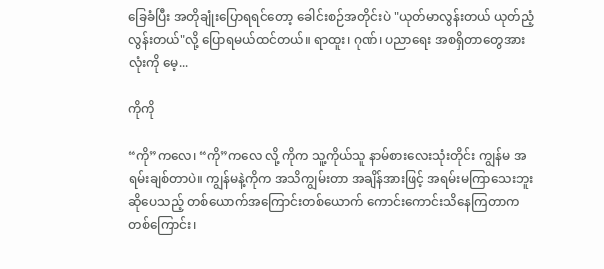ခြေခံပြီး အတိုချုံးပြောရရင်တော့ ခေါင်းစဉ်အတိုင်းပဲ "ယုတ်မာလွန်းတယ် ယုတ်ညံ့လွန်းတယ်"လို့ ပြောရမယ်ထင်တယ်။ ရာထူး၊ ဂုဏ်၊ ပညာရေး အစရှိတာတွေအားလုံးကို မေ့...

ကိုကို

“ကို”ကလေ၊ “ကို”ကလေ လို့ ကိုက သူ့ကိုယ်သူ နာမ်စားလေးသုံးတိုင်း ကျွန်မ အရမ်းချစ်တာပဲ။ ကျွန်မနဲ့ကိုက အသိကျွမ်းတာ အချိန်အားဖြင့် အရမ်းမကြာသေးဘူးဆိုပေသည့် တစ်ယောက်အကြောင်းတစ်ယောက် ကောင်းကောင်းသိနေကြတာက တစ်ကြောင်း၊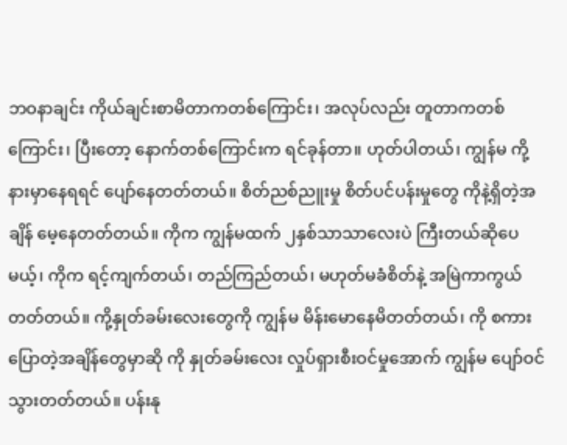ဘဝနာချင်း ကိုယ်ချင်းစာမိတာကတစ်ကြောင်း၊ အလုပ်လည်း တူတာကတစ်ကြောင်း၊ ပြီးတော့ နောက်တစ်ကြောင်းက ရင်ခုန်တာ။ ဟုတ်ပါတယ်၊ ကျွန်မ ကို့နားမှာနေရရင် ပျော်နေတတ်တယ်။ စိတ်ညစ်ညူးမှု စိတ်ပင်ပန်းမှုတွေ ကိုနဲ့ရှိတဲ့အချိန် မေ့နေတတ်တယ်။ ကိုက ကျွန်မထက် ၂နှစ်သာသာလေးပဲ ကြီးတယ်ဆိုပေမယ့်၊ ကိုက ရင့်ကျက်တယ်၊ တည်ကြည်တယ်၊ မဟုတ်မခံစိတ်နဲ့ အမြဲကာကွယ်တတ်တယ်။ ကို့နှုတ်ခမ်းလေးတွေကို ကျွန်မ မိန်းမောနေမိတတ်တယ်၊ ကို စကားပြောတဲ့အချိန်တွေမှာဆို ကို နှုတ်ခမ်းလေး လှုပ်ရှားစီးဝင်မှုအောက် ကျွန်မ ပျော်ဝင်သွားတတ်တယ်။ ပန်းနု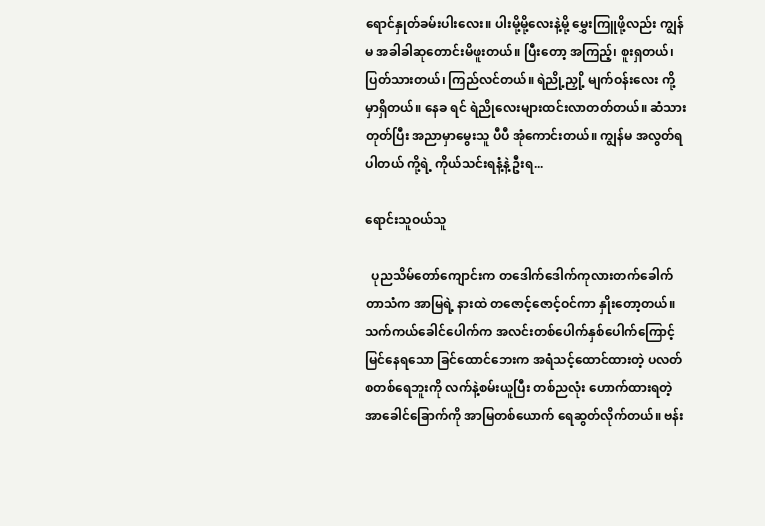ရောင်နှုတ်ခမ်းပါးလေး။ ပါးမို့မို့လေးနဲ့မို့ မွှေးကြူဖို့လည်း ကျွန်မ အခါခါဆုတောင်းမိဖူးတယ်။ ပြီးတော့ အကြည့်၊ စူးရှတယ်၊ ပြတ်သားတယ်၊ ကြည်လင်တယ်။ ရဲညို့ညှို့ မျက်ဝန်းလေး ကို့မှာရှိတယ်။ နေခ ရင် ရဲညိုလေးများထင်းလာတတ်တယ်။ ဆံသားတုတ်ပြီး အညာမှာမွေးသူ ပီပီ အုံကောင်းတယ်။ ကျွန်မ အလွတ်ရပါတယ် ကို့ရဲ့ ကိုယ်သင်းရနံ့နဲ့ ဦးရ...

ရောင်းသူဝယ်သူ

  ပုညသိမ်တော်ကျောင်းက တဒေါက်ဒေါက်ကုလားတက်ခေါက်တာသံက အာမြရဲ့ နားထဲ တဇောင့်ဇောင့်ဝင်ကာ နှိုးတော့တယ်။ သက်ကယ်ခေါင်ပေါက်က အလင်းတစ်ပေါက်နှစ်ပေါက်ကြောင့် မြင်နေရသော ခြင်ထောင်ဘေးက အရံသင့်ထောင်ထားတဲ့ ပလတ်စတစ်ရေဘူးကို လက်နဲ့စမ်းယူပြီး တစ်ညလုံး ဟောက်ထားရတဲ့ အာခေါင်ခြောက်ကို အာမြတစ်ယောက် ရေဆွတ်လိုက်တယ်။ ဗန်း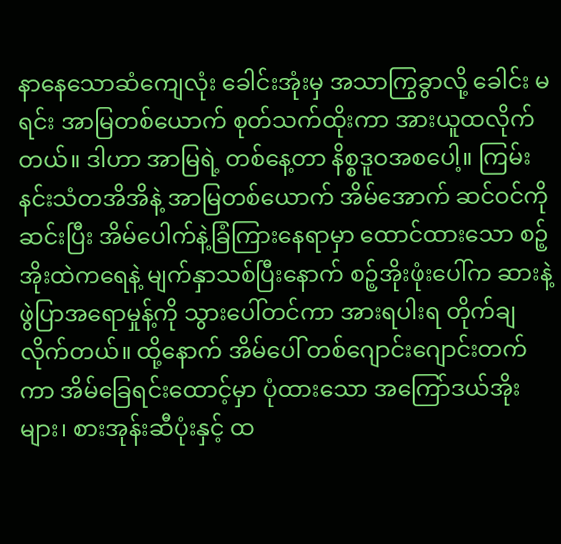နာနေသောဆံကျေလုံး ခေါင်းအုံးမှ အသာကြွခွာလို့ ခေါင်း မရင်း အာမြတစ်ယောက် စုတ်သက်ထိုးကာ အားယူထလိုက်တယ်။ ဒါဟာ အာမြရဲ့ တစ်နေ့တာ နိစ္စဒူဝအစပေါ့။ ကြမ်းနင်းသံတအိအိနဲ့ အာမြတစ်ယောက် အိမ်အောက် ဆင်ဝင်ကို ဆင်းပြီး အိမ်ပေါက်နဲ့ခြံကြားနေရာမှာ ထောင်ထားသော စဉ့်အိုးထဲကရေနဲ့ မျက်နှာသစ်ပြီးနောက် စဉ့်အိုးဖုံးပေါ်က ဆားနဲ့ဖွဲပြာအရောမှုန့်ကို သွားပေါ်တင်ကာ အားရပါးရ တိုက်ချလိုက်တယ်။ ထို့နောက် အိမ်ပေါ် တစ်ဂျောင်းဂျောင်းတက်ကာ အိမ်ခြေရင်းထောင့်မှာ ပုံထားသော အကြော်ဒယ်အိုးများ၊ စားအုန်းဆီပုံးနှင့် ထ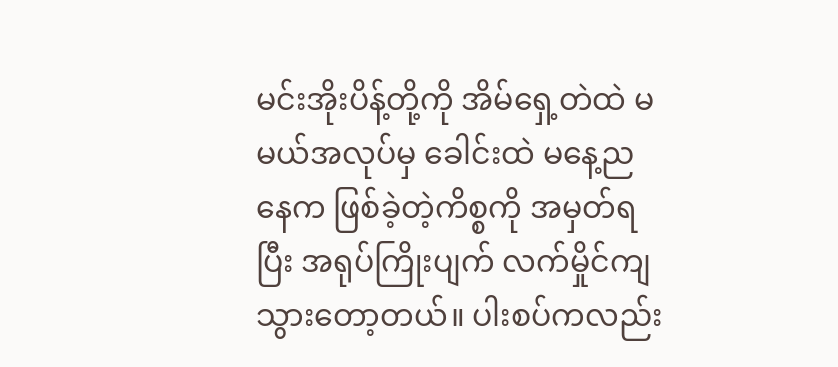မင်းအိုးပိန့်တို့ကို အိမ်ရှေ့တဲထဲ မမယ်အလုပ်မှ ခေါင်းထဲ မနေ့ညနေက ဖြစ်ခဲ့တဲ့ကိစ္စကို အမှတ်ရပြီး အရုပ်ကြိုးပျက် လက်မှိုင်ကျသွားတော့တယ်။ ပါးစပ်ကလည်း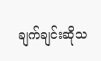ချက်ချင်းဆိုသ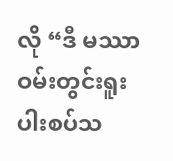လို “ဒီ မဿာဝမ်းတွင်းရူး ပါးစပ်သ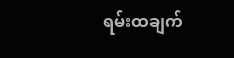ရမ်းထချက်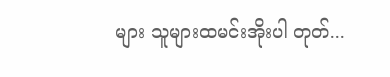များ သူများထမင်းအိုးပါ တုတ်...